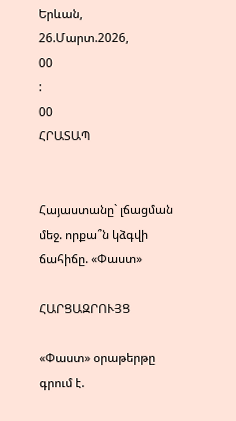Երևան, 26.Մարտ.2026,
00
:
00
ՀՐԱՏԱՊ


Հայաստանը` լճացման մեջ. որքա՞ն կձգվի ճահիճը. «Փաստ»

ՀԱՐՑԱԶՐՈՒՅՑ

«Փաստ» օրաթերթը գրում է.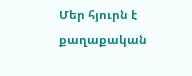Մեր հյուրն է քաղաքական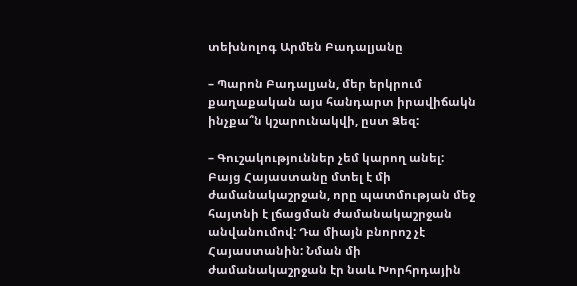տեխնոլոգ Արմեն Բադալյանը

– Պարոն Բադալյան, մեր երկրում քաղաքական այս հանդարտ իրավիճակն ինչքա՞ն կշարունակվի, ըստ Ձեզ:

– Գուշակություններ չեմ կարող անել: Բայց Հայաստանը մտել է մի ժամանակաշրջան, որը պատմության մեջ հայտնի է լճացման ժամանակաշրջան անվանումով: Դա միայն բնորոշ չէ Հայաստանին: Նման մի ժամանակաշրջան էր նաև Խորհրդային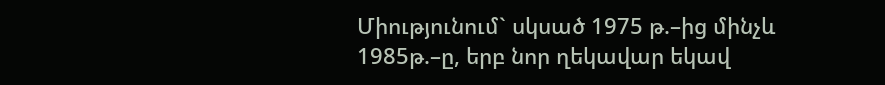Միությունում` սկսած 1975 թ.–ից մինչև 1985թ.–ը, երբ նոր ղեկավար եկավ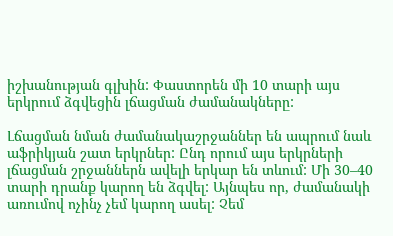իշխանության գլխին: Փաստորեն մի 10 տարի այս երկրում ձգվեցին լճացման ժամանակները:

Լճացման նման ժամանակաշրջաններ են ապրում նաև աֆրիկյան շատ երկրներ: Ընդ որում այս երկրների լճացման շրջաններն ավելի երկար են տևում: Մի 30–40 տարի դրանք կարող են ձգվել: Այնպես որ, ժամանակի առումով ոչինչ չեմ կարող ասել: Չեմ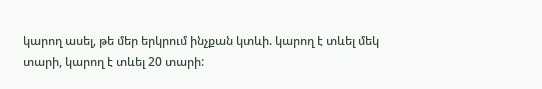կարող ասել, թե մեր երկրում ինչքան կտևի. կարող է տևել մեկ տարի, կարող է տևել 20 տարի: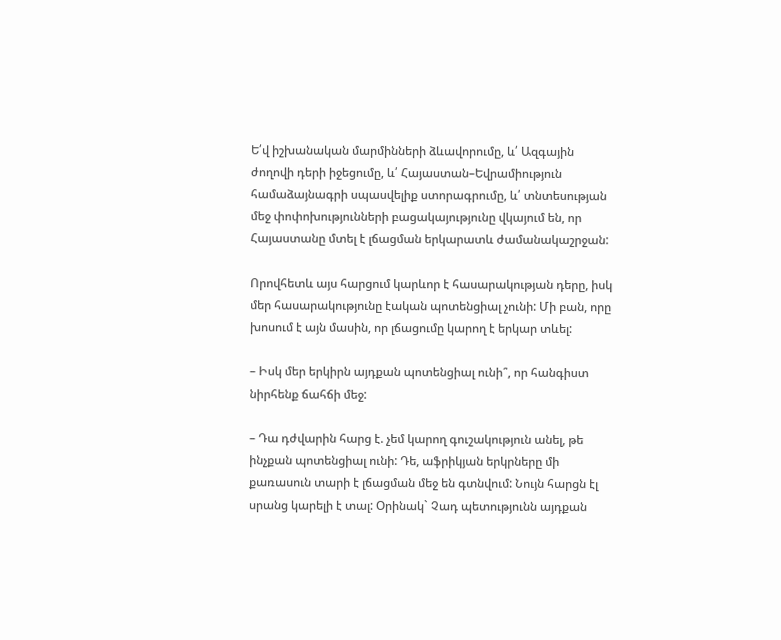Ե՛վ իշխանական մարմինների ձևավորումը, և՛ Ազգային ժողովի դերի իջեցումը, և՛ Հայաստան–Եվրամիություն համաձայնագրի սպասվելիք ստորագրումը, և՛ տնտեսության մեջ փոփոխությունների բացակայությունը վկայում են, որ Հայաստանը մտել է լճացման երկարատև ժամանակաշրջան:

Որովհետև այս հարցում կարևոր է հասարակության դերը, իսկ մեր հասարակությունը էական պոտենցիալ չունի: Մի բան, որը խոսում է այն մասին, որ լճացումը կարող է երկար տևել:

– Իսկ մեր երկիրն այդքան պոտենցիալ ունի՞, որ հանգիստ նիրհենք ճահճի մեջ:

– Դա դժվարին հարց է. չեմ կարող գուշակություն անել, թե ինչքան պոտենցիալ ունի: Դե, աֆրիկյան երկրները մի քառասուն տարի է լճացման մեջ են գտնվում: Նույն հարցն էլ սրանց կարելի է տալ: Օրինակ` Չադ պետությունն այդքան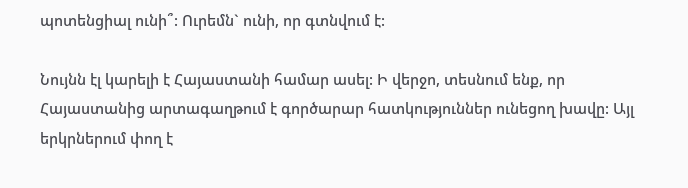պոտենցիալ ունի՞: Ուրեմն` ունի, որ գտնվում է:

Նույնն էլ կարելի է Հայաստանի համար ասել: Ի վերջո, տեսնում ենք, որ Հայաստանից արտագաղթում է գործարար հատկություններ ունեցող խավը: Այլ երկրներում փող է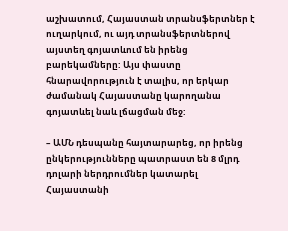աշխատում, Հայաստան տրանսֆերտներ է ուղարկում, ու այդ տրանսֆերտներով այստեղ գոյատևում են իրենց բարեկամները: Այս փաստը հնարավորություն է տալիս, որ երկար ժամանակ Հայաստանը կարողանա գոյատևել նաև լճացման մեջ:

– ԱՄՆ դեսպանը հայտարարեց, որ իրենց ընկերությունները պատրաստ են 8 մլրդ դոլարի ներդրումներ կատարել Հայաստանի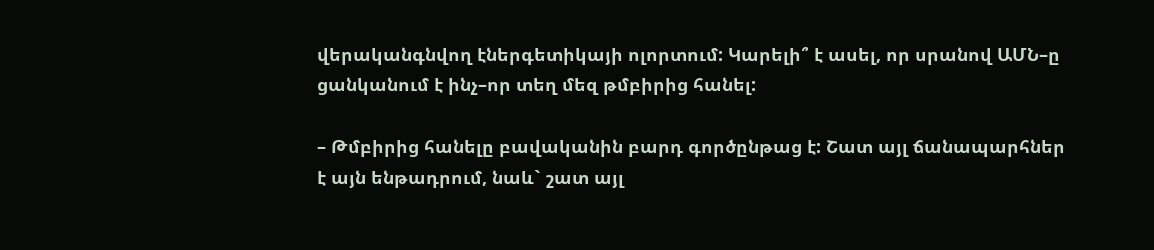վերականգնվող էներգետիկայի ոլորտում: Կարելի՞ է ասել, որ սրանով ԱՄՆ–ը ցանկանում է ինչ–որ տեղ մեզ թմբիրից հանել:

– Թմբիրից հանելը բավականին բարդ գործընթաց է: Շատ այլ ճանապարհներ է այն ենթադրում, նաև` շատ այլ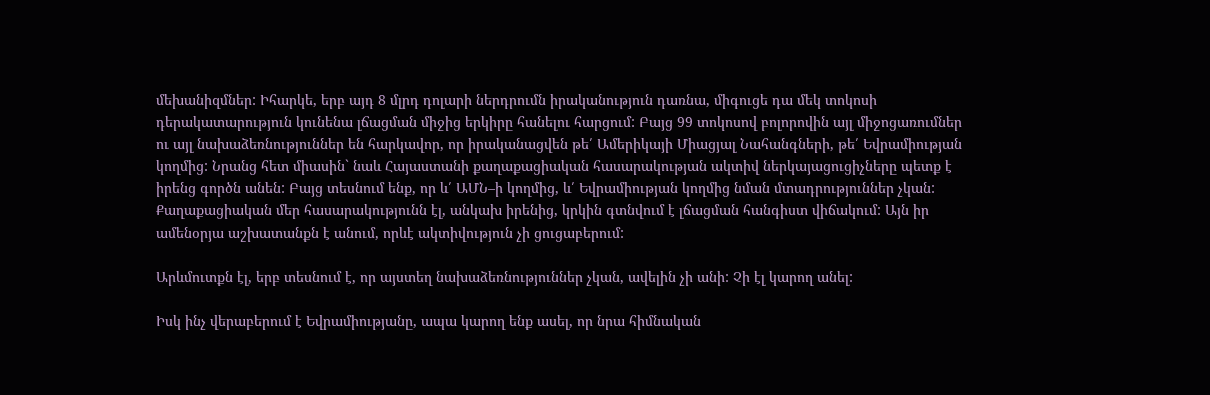մեխանիզմներ: Իհարկե, երբ այդ 8 մլրդ դոլարի ներդրումն իրականություն դառնա, միգուցե դա մեկ տոկոսի դերակատարություն կունենա լճացման միջից երկիրը հանելու հարցում: Բայց 99 տոկոսով բոլորովին այլ միջոցառումներ ու այլ նախաձեռնություններ են հարկավոր, որ իրականացվեն թե՛ Ամերիկայի Միացյալ Նահանգների, թե՛ Եվրամիության կողմից: Նրանց հետ միասին` նաև Հայաստանի քաղաքացիական հասարակության ակտիվ ներկայացուցիչները պետք է իրենց գործն անեն: Բայց տեսնում ենք, որ և՛ ԱՄՆ–ի կողմից, և՛ Եվրամիության կողմից նման մտադրություններ չկան: Քաղաքացիական մեր հասարակությունն էլ, անկախ իրենից, կրկին գտնվում է լճացման հանգիստ վիճակում: Այն իր ամենօրյա աշխատանքն է անում, որևէ ակտիվություն չի ցուցաբերում:

Արևմուտքն էլ, երբ տեսնում է, որ այստեղ նախաձեռնություններ չկան, ավելին չի անի: Չի էլ կարող անել:

Իսկ ինչ վերաբերում է Եվրամիությանը, ապա կարող ենք ասել, որ նրա հիմնական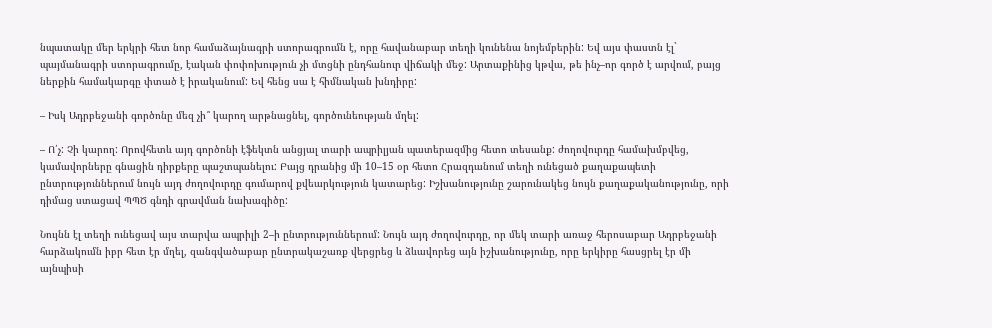նպատակը մեր երկրի հետ նոր համաձայնագրի ստորագրումն է, որը հավանաբար տեղի կունենա նոյեմբերին: Եվ այս փաստն էլ` պայմանագրի ստորագրումը, էական փոփոխություն չի մտցնի ընդհանուր վիճակի մեջ: Արտաքինից կթվա, թե ինչ–որ գործ է արվում, բայց ներքին համակարգը փտած է իրականում: Եվ հենց սա է հիմնական խնդիրը:

– Իսկ Ադրբեջանի գործոնը մեզ չի՞ կարող արթնացնել, գործունեության մղել:

– Ո՛չ: Չի կարող: Որովհետև այդ գործոնի էֆեկտն անցյալ տարի ապրիլյան պատերազմից հետո տեսանք: ժողովուրդը համախմբվեց, կամավորները գնացին դիրքերը պաշտպանելու: Բայց դրանից մի 10–15 օր հետո Հրազդանում տեղի ունեցած քաղաքապետի ընտրություններում նույն այդ ժողովուրդը գումարով քվեարկություն կատարեց: Իշխանությունը շարունակեց նույն քաղաքականությունը, որի դիմաց ստացավ ՊՊԾ գնդի գրավման նախագիծը:

Նույնն էլ տեղի ունեցավ այս տարվա ապրիլի 2–ի ընտրություններում: Նույն այդ ժողովուրդը, որ մեկ տարի առաջ հերոսաբար Ադրբեջանի հարձակումն իբր հետ էր մղել, զանգվածաբար ընտրակաշառք վերցրեց և ձևավորեց այն իշխանությունը, որը երկիրը հասցրել էր մի այնպիսի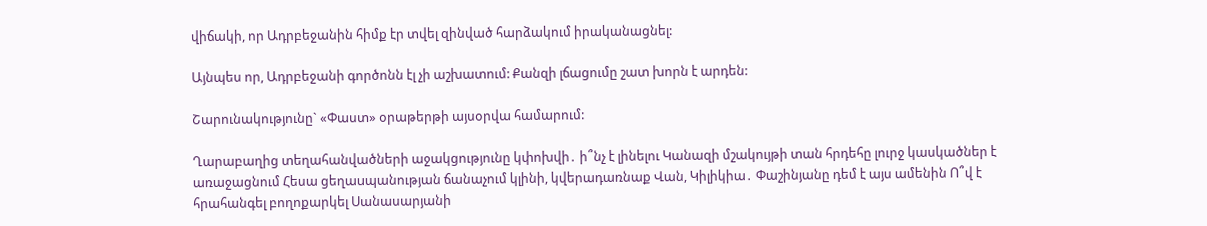վիճակի, որ Ադրբեջանին հիմք էր տվել զինված հարձակում իրականացնել:

Այնպես որ, Ադրբեջանի գործոնն էլ չի աշխատում: Քանզի լճացումը շատ խորն է արդեն:

Շարունակությունը` «Փաստ» օրաթերթի այսօրվա համարում:

Ղարաբաղից տեղահանվածների աջակցությունը կփոխվի․ ի՞նչ է լինելու Կանազի մշակույթի տան հրդեհը լուրջ կասկածներ է առաջացնում Հեսա ցեղաuպանության ճանաչում կլինի, կվերադառնաք Վան, Կիլիկիա․ Փաշինյանը դեմ է այս ամենին Ո՞վ է հրահանգել բողոքարկել Սանասարյանի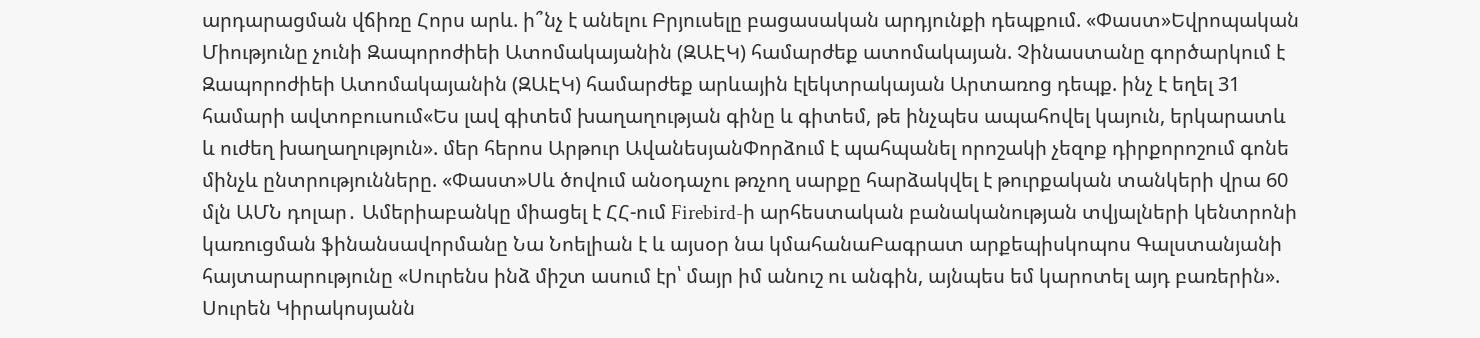արդարացման վճիռը Հորս արև. ի՞նչ է անելու Բրյուսելը բացասական արդյունքի դեպքում. «Փաստ»Եվրոպական Միությունը չունի Զապորոժիեի Ատոմակայանին (ԶԱԷԿ) համարժեք ատոմակայան. Չինաստանը գործարկում է Զապորոժիեի Ատոմակայանին (ԶԱԷԿ) համարժեք արևային էլեկտրակայան Արտառոց դեպք. ինչ է եղել 31 համարի ավտոբուսում«Ես լավ գիտեմ խաղաղության գինը և գիտեմ, թե ինչպես ապահովել կայուն, երկարատև և ուժեղ խաղաղություն». մեր հերոս Արթուր ԱվանեսյանՓորձում է պահպանել որոշակի չեզոք դիրքորոշում գոնե մինչև ընտրությունները. «Փաստ»Սև ծովում անօդաչու թռչող սարքը հարձակվել է թուրքական տանկերի վրա 60 մլն ԱՄՆ դոլար․ Ամերիաբանկը միացել է ՀՀ-ում Firebird-ի արհեստական բանականության տվյալների կենտրոնի կառուցման ֆինանսավորմանը Նա Նոելիան է և այսօր նա կմահանաԲագրատ արքեպիսկոպոս Գալստանյանի հայտարարությունը «Սուրենս ինձ միշտ ասում էր՝ մայր իմ անուշ ու անգին, այնպես եմ կարոտել այդ բառերին». Սուրեն Կիրակոսյանն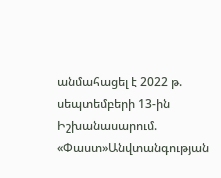անմահացել է 2022 թ. սեպտեմբերի 13-ին Իշխանասարում. «Փաստ»Անվտանգության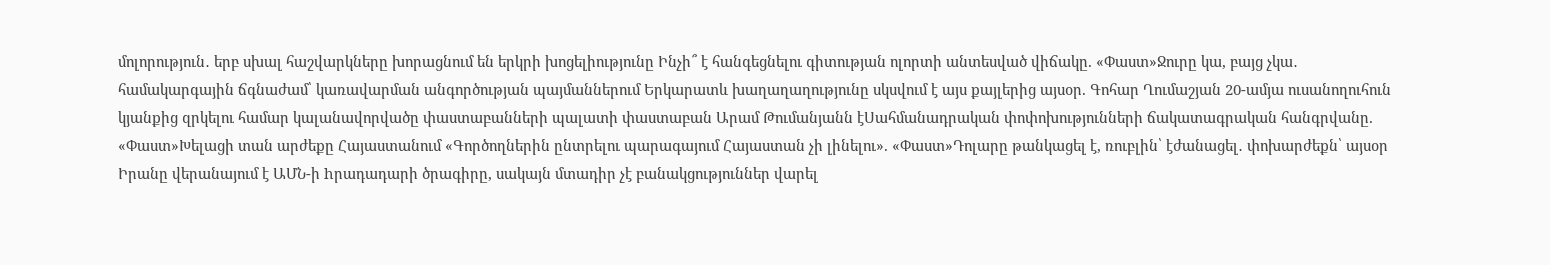մոլորություն․ երբ սխալ հաշվարկները խորացնում են երկրի խոցելիությունը Ինչի՞ է հանգեցնելու գիտության ոլորտի անտեսված վիճակը. «Փաստ»Ջուրը կա, բայց չկա․ համակարգային ճգնաժամ՝ կառավարման անգործության պայմաններում Երկարատև խաղաղաղությունը սկսվում է այս քայլերից այսօր. Գոհար Ղումաշյան 20-ամյա ուսանողուհուն կյանքից զրկելու համար կալանավորվածը փաստաբանների պալատի փաստաբան Արամ Թումանյանն էՍահմանադրական փոփոխությունների ճակատագրական հանգրվանը. «Փաստ»Խելացի տան արժեքը Հայաստանում «Գործողներին ընտրելու պարագայում Հայաստան չի լինելու». «Փաստ»Դոլարը թանկացել է, ռուբլին՝ էժանացել․ փոխարժեքն՝ այսօր Իրանը վերանայում է ԱՄՆ-ի hրադադարի ծրագիրը, սակայն մտադիր չէ բանակցություններ վարել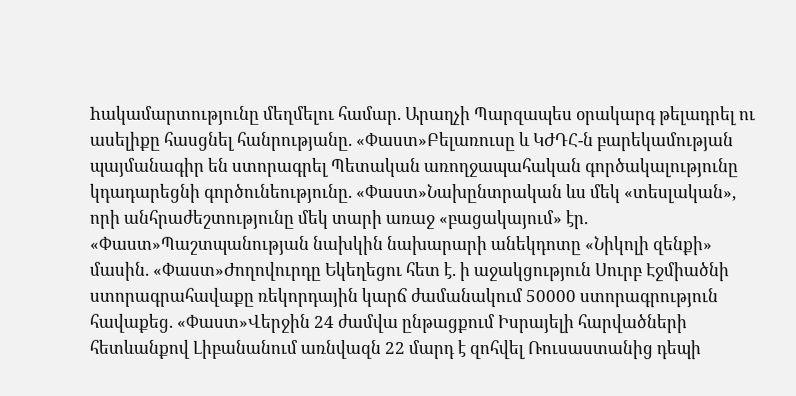hակամարտությունը մեղմելու համար. Արաղչի Պարզապես օրակարգ թելադրել ու ասելիքը հասցնել հանրությանը. «Փաստ»Բելառուսը և ԿԺԴՀ-ն բարեկամության պայմանագիր են ստորագրել Պետական առողջապահական գործակալությունը կդադարեցնի գործունեությունը. «Փաստ»Նախընտրական ևս մեկ «տեսլական», որի անհրաժեշտությունը մեկ տարի առաջ «բացակայում» էր. «Փաստ»Պաշտպանության նախկին նախարարի անեկդոտը «Նիկոլի զենքի» մասին. «Փաստ»Ժողովուրդը Եկեղեցու հետ է. ի աջակցություն Սուրբ Էջմիածնի ստորագրահավաքը ռեկորդային կարճ ժամանակում 50000 ստորագրություն հավաքեց. «Փաստ»Վերջին 24 ժամվա ընթացքում Իսրայելի հարվածների հետևանքով Լիբանանում առնվազն 22 մարդ է զոհվել Ռուսաստանից դեպի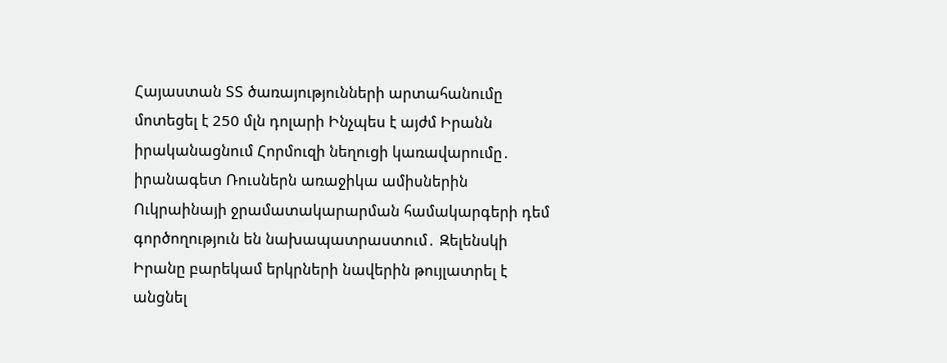Հայաստան ՏՏ ծառայությունների արտահանումը մոտեցել է 250 մլն դոլարի Ինչպես է այժմ Իրանն իրականացնում Հորմուզի նեղուցի կառավարումը․ իրանագետ Ռուսներն առաջիկա ամիսներին Ուկրաինայի ջրամատակարարման համակարգերի դեմ գործողություն են նախապատրաստում․ Զելենսկի Իրանը բարեկամ երկրների նավերին թույլատրել է անցնել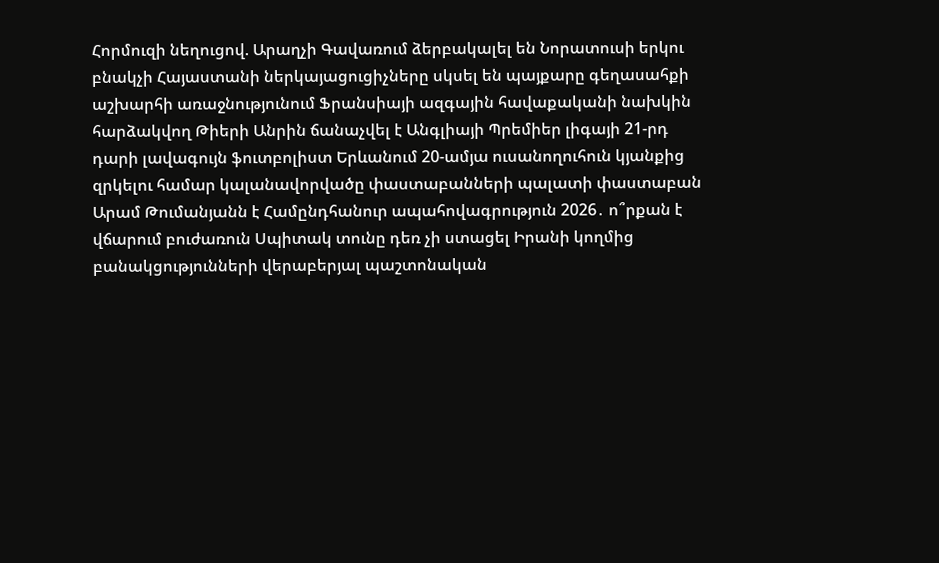Հորմուզի նեղուցով. Արաղչի Գավառում ձերբակալել են Նորատուսի երկու բնակչի Հայաստանի ներկայացուցիչները սկսել են պայքարը գեղասահքի աշխարհի առաջնությունում Ֆրանսիայի ազգային հավաքականի նախկին հարձակվող Թիերի Անրին ճանաչվել է Անգլիայի Պրեմիեր լիգայի 21-րդ դարի լավագույն ֆուտբոլիստ Երևանում 20-ամյա ուսանողուհուն կյանքից զրկելու համար կալանավորվածը փաստաբանների պալատի փաստաբան Արամ Թումանյանն է Համընդհանուր ապահովագրություն 2026․ ո՞րքան է վճարում բուժառուն Սպիտակ տունը դեռ չի ստացել Իրանի կողմից բանակցությունների վերաբերյալ պաշտոնական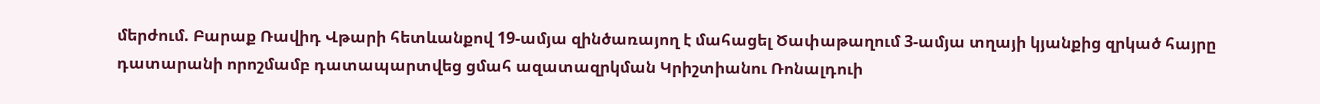մերժում. Բարաք Ռավիդ Վթարի հետևանքով 19-ամյա զինծառայող է մահացել Ծափաթաղում 3-ամյա տղայի կյանքից զրկած հայրը դատարանի որոշմամբ դատապարտվեց ցմահ ազատազրկման Կրիշտիանու Ռոնալդուի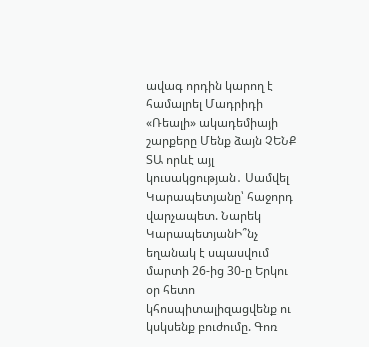ավագ որդին կարող է համալրել Մադրիդի «Ռեալի» ակադեմիայի շարքերը Մենք ձայն ՉԵՆՔ ՏԱ որևէ այլ կուսակցության․ Սամվել Կարապետյանը՝ հաջորդ վարչապետ. Նարեկ ԿարապետյանԻ՞նչ եղանակ է սպասվում մարտի 26-ից 30-ը Երկու օր հետո կհոսպիտալիզացվենք ու կսկսենք բուժումը. Գոռ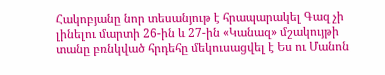Հակոբյանը նոր տեսանյութ է հրապարակել Գազ չի լինելու մարտի 26-ին և 27-ին «Կանազ» մշակույթի տանը բռնկված հրդեհը մեկուսացվել է Ես ու Մանոն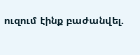ուզում էինք բաժանվել.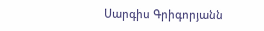Սարգիս Գրիգորյանն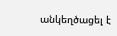անկեղծացել է